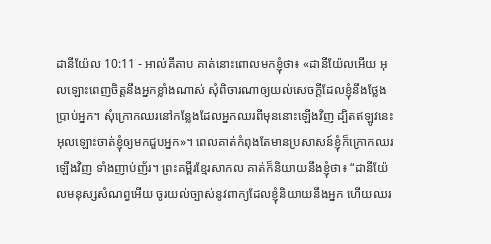ដានីយ៉ែល 10:11 - អាល់គីតាប គាត់នោះពោលមកខ្ញុំថា៖ «ដានីយ៉ែលអើយ អុលឡោះពេញចិត្តនឹងអ្នកខ្លាំងណាស់ សុំពិចារណាឲ្យយល់សេចក្ដីដែលខ្ញុំនឹងថ្លែងប្រាប់អ្នក។ សុំក្រោកឈរនៅកន្លែងដែលអ្នកឈរពីមុននោះឡើងវិញ ដ្បិតឥឡូវនេះ អុលឡោះចាត់ខ្ញុំឲ្យមកជួបអ្នក»។ ពេលគាត់កំពុងតែមានប្រសាសន៍ខ្ញុំក៏ក្រោកឈរឡើងវិញ ទាំងញាប់ញ័រ។ ព្រះគម្ពីរខ្មែរសាកល គាត់ក៏និយាយនឹងខ្ញុំថា៖ “ដានីយ៉ែលមនុស្សសំណព្វអើយ ចូរយល់ច្បាស់នូវពាក្យដែលខ្ញុំនិយាយនឹងអ្នក ហើយឈរ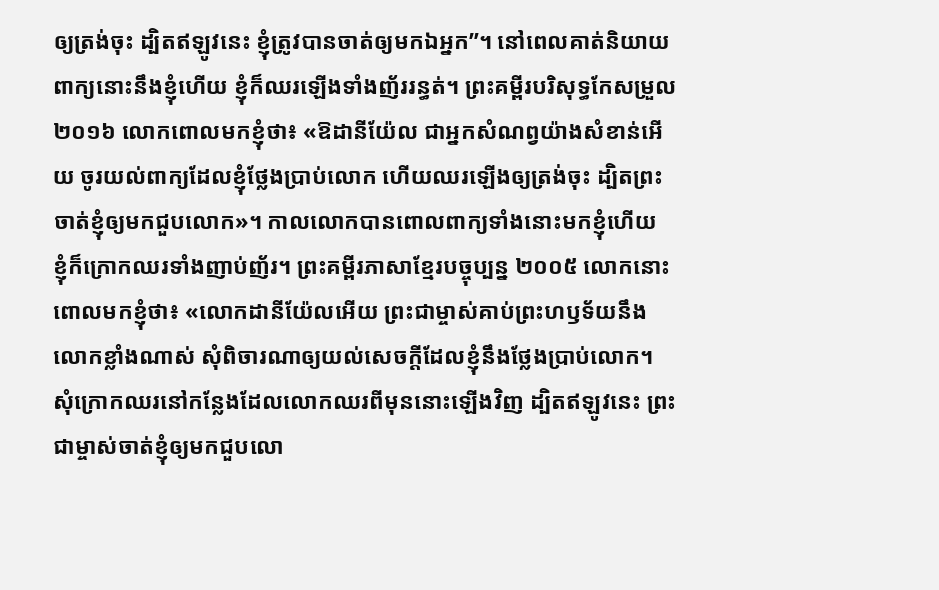ឲ្យត្រង់ចុះ ដ្បិតឥឡូវនេះ ខ្ញុំត្រូវបានចាត់ឲ្យមកឯអ្នក”។ នៅពេលគាត់និយាយពាក្យនោះនឹងខ្ញុំហើយ ខ្ញុំក៏ឈរឡើងទាំងញ័ររន្ធត់។ ព្រះគម្ពីរបរិសុទ្ធកែសម្រួល ២០១៦ លោកពោលមកខ្ញុំថា៖ «ឱដានីយ៉ែល ជាអ្នកសំណព្វយ៉ាងសំខាន់អើយ ចូរយល់ពាក្យដែលខ្ញុំថ្លែងប្រាប់លោក ហើយឈរឡើងឲ្យត្រង់ចុះ ដ្បិតព្រះចាត់ខ្ញុំឲ្យមកជួបលោក»។ កាលលោកបានពោលពាក្យទាំងនោះមកខ្ញុំហើយ ខ្ញុំក៏ក្រោកឈរទាំងញាប់ញ័រ។ ព្រះគម្ពីរភាសាខ្មែរបច្ចុប្បន្ន ២០០៥ លោកនោះពោលមកខ្ញុំថា៖ «លោកដានីយ៉ែលអើយ ព្រះជាម្ចាស់គាប់ព្រះហឫទ័យនឹងលោកខ្លាំងណាស់ សុំពិចារណាឲ្យយល់សេចក្ដីដែលខ្ញុំនឹងថ្លែងប្រាប់លោក។ សុំក្រោកឈរនៅកន្លែងដែលលោកឈរពីមុននោះឡើងវិញ ដ្បិតឥឡូវនេះ ព្រះជាម្ចាស់ចាត់ខ្ញុំឲ្យមកជួបលោ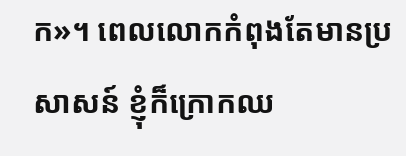ក»។ ពេលលោកកំពុងតែមានប្រសាសន៍ ខ្ញុំក៏ក្រោកឈ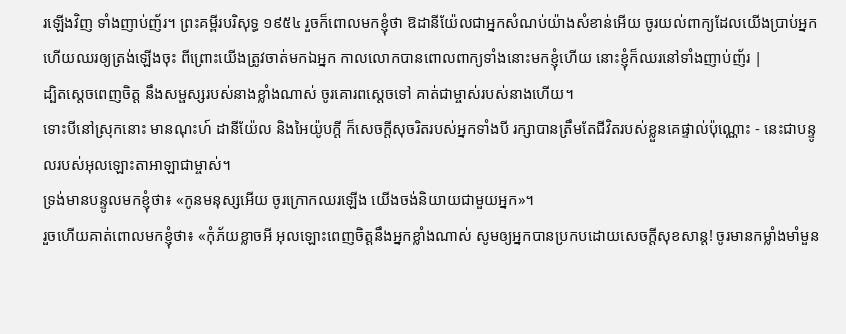រឡើងវិញ ទាំងញាប់ញ័រ។ ព្រះគម្ពីរបរិសុទ្ធ ១៩៥៤ រួចក៏ពោលមកខ្ញុំថា ឱដានីយ៉ែលជាអ្នកសំណប់យ៉ាងសំខាន់អើយ ចូរយល់ពាក្យដែលយើងប្រាប់អ្នក ហើយឈរឲ្យត្រង់ឡើងចុះ ពីព្រោះយើងត្រូវចាត់មកឯអ្នក កាលលោកបានពោលពាក្យទាំងនោះមកខ្ញុំហើយ នោះខ្ញុំក៏ឈរនៅទាំងញាប់ញ័រ |
ដ្បិតស្តេចពេញចិត្ត នឹងសម្ផស្សរបស់នាងខ្លាំងណាស់ ចូរគោរពស្តេចទៅ គាត់ជាម្ចាស់របស់នាងហើយ។
ទោះបីនៅស្រុកនោះ មានណុះហ៍ ដានីយ៉ែល និងអៃយ៉ូបក្ដី ក៏សេចក្ដីសុចរិតរបស់អ្នកទាំងបី រក្សាបានត្រឹមតែជីវិតរបស់ខ្លួនគេផ្ទាល់ប៉ុណ្ណោះ - នេះជាបន្ទូលរបស់អុលឡោះតាអាឡាជាម្ចាស់។
ទ្រង់មានបន្ទូលមកខ្ញុំថា៖ «កូនមនុស្សអើយ ចូរក្រោកឈរឡើង យើងចង់និយាយជាមួយអ្នក»។
រួចហើយគាត់ពោលមកខ្ញុំថា៖ «កុំភ័យខ្លាចអី អុលឡោះពេញចិត្តនឹងអ្នកខ្លាំងណាស់ សូមឲ្យអ្នកបានប្រកបដោយសេចក្ដីសុខសាន្ត! ចូរមានកម្លាំងមាំមួន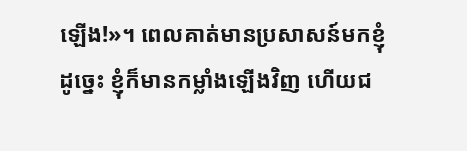ឡើង!»។ ពេលគាត់មានប្រសាសន៍មកខ្ញុំដូច្នេះ ខ្ញុំក៏មានកម្លាំងឡើងវិញ ហើយជ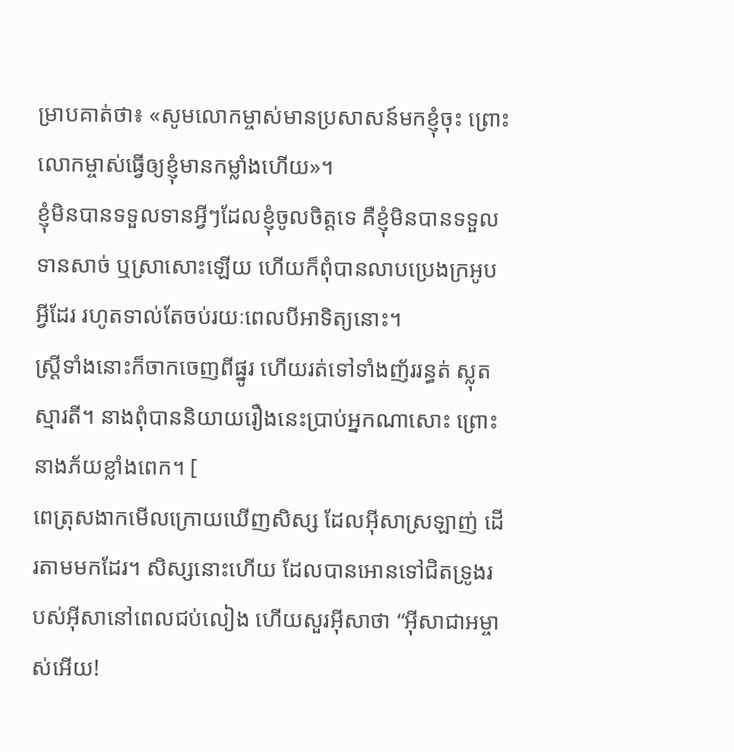ម្រាបគាត់ថា៖ «សូមលោកម្ចាស់មានប្រសាសន៍មកខ្ញុំចុះ ព្រោះលោកម្ចាស់ធ្វើឲ្យខ្ញុំមានកម្លាំងហើយ»។
ខ្ញុំមិនបានទទួលទានអ្វីៗដែលខ្ញុំចូលចិត្តទេ គឺខ្ញុំមិនបានទទួលទានសាច់ ឬស្រាសោះឡើយ ហើយក៏ពុំបានលាបប្រេងក្រអូបអ្វីដែរ រហូតទាល់តែចប់រយៈពេលបីអាទិត្យនោះ។
ស្ដ្រីទាំងនោះក៏ចាកចេញពីផ្នូរ ហើយរត់ទៅទាំងញ័ររន្ធត់ ស្លុតស្មារតី។ នាងពុំបាននិយាយរឿងនេះប្រាប់អ្នកណាសោះ ព្រោះនាងភ័យខ្លាំងពេក។ [
ពេត្រុសងាកមើលក្រោយឃើញសិស្ស ដែលអ៊ីសាស្រឡាញ់ ដើរតាមមកដែរ។ សិស្សនោះហើយ ដែលបានអោនទៅជិតទ្រូងរបស់អ៊ីសានៅពេលជប់លៀង ហើយសួរអ៊ីសាថា “អ៊ីសាជាអម្ចាស់អើយ!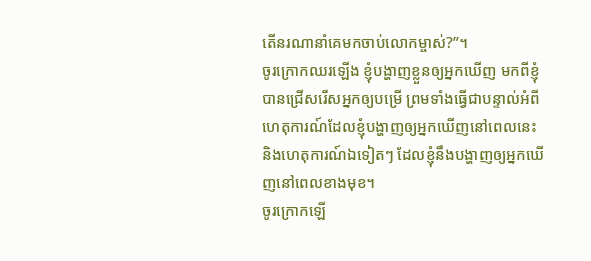តើនរណានាំគេមកចាប់លោកម្ចាស់?”។
ចូរក្រោកឈរឡើង ខ្ញុំបង្ហាញខ្លួនឲ្យអ្នកឃើញ មកពីខ្ញុំបានជ្រើសរើសអ្នកឲ្យបម្រើ ព្រមទាំងធ្វើជាបន្ទាល់អំពីហេតុការណ៍ដែលខ្ញុំបង្ហាញឲ្យអ្នកឃើញនៅពេលនេះ និងហេតុការណ៍ឯទៀតៗ ដែលខ្ញុំនឹងបង្ហាញឲ្យអ្នកឃើញនៅពេលខាងមុខ។
ចូរក្រោកឡើ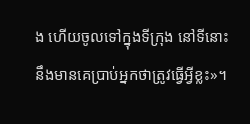ង ហើយចូលទៅក្នុងទីក្រុង នៅទីនោះនឹងមានគេប្រាប់អ្នកថាត្រូវធ្វើអ្វីខ្លះ»។